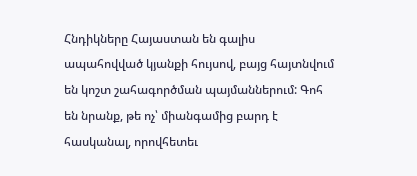Հնդիկները Հայաստան են գալիս ապահովված կյանքի հույսով, բայց հայտնվում են կոշտ շահագործման պայմաններում: Գոհ են նրանք, թե ոչ՝ միանգամից բարդ է հասկանալ, որովհետեւ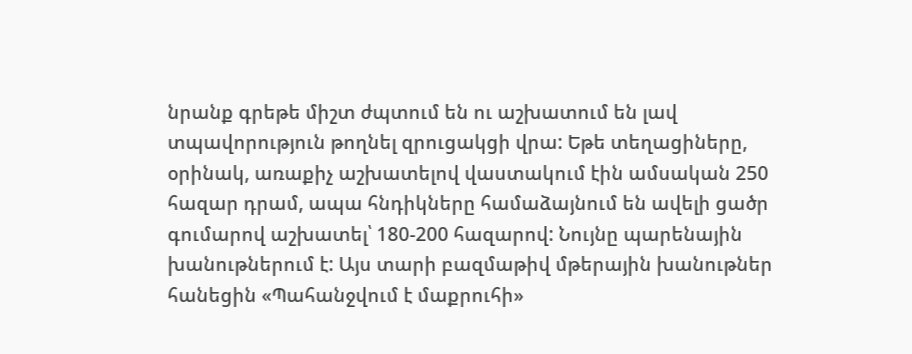նրանք գրեթե միշտ ժպտում են ու աշխատում են լավ տպավորություն թողնել զրուցակցի վրա: Եթե տեղացիները, օրինակ, առաքիչ աշխատելով վաստակում էին ամսական 250 հազար դրամ, ապա հնդիկները համաձայնում են ավելի ցածր գումարով աշխատել՝ 180-200 հազարով: Նույնը պարենային խանութներում է: Այս տարի բազմաթիվ մթերային խանութներ հանեցին «Պահանջվում է մաքրուհի»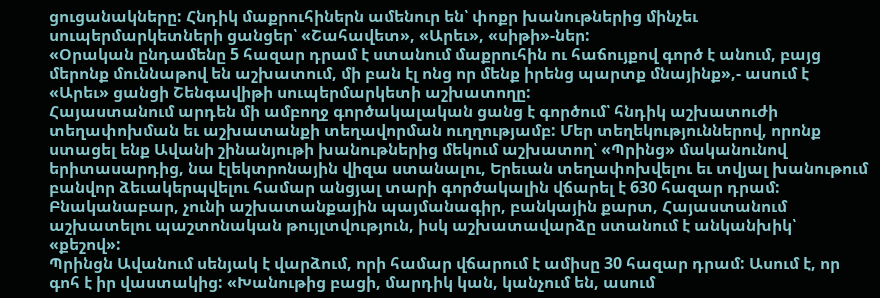ցուցանակները: Հնդիկ մաքրուհիներն ամենուր են՝ փոքր խանութներից մինչեւ սուպերմարկետների ցանցեր՝ «Շահավետ», «Արեւ», «սիթի»-ներ:
«Օրական ընդամենը 5 հազար դրամ է ստանում մաքրուհին ու հաճույքով գործ է անում, բայց մերոնք մուննաթով են աշխատում, մի բան էլ ոնց որ մենք իրենց պարտք մնայինք»,- ասում է «Արեւ» ցանցի Շենգավիթի սուպերմարկետի աշխատողը:
Հայաստանում արդեն մի ամբողջ գործակալական ցանց է գործում՝ հնդիկ աշխատուժի տեղափոխման եւ աշխատանքի տեղավորման ուղղությամբ: Մեր տեղեկություններով, որոնք ստացել ենք Ավանի շինանյութի խանութներից մեկում աշխատող՝ «Պրինց» մականունով երիտասարդից, նա էլեկտրոնային վիզա ստանալու, Երեւան տեղափոխվելու եւ տվյալ խանութում բանվոր ձեւակերպվելու համար անցյալ տարի գործակալին վճարել է 630 հազար դրամ: Բնականաբար, չունի աշխատանքային պայմանագիր, բանկային քարտ, Հայաստանում աշխատելու պաշտոնական թույլտվություն, իսկ աշխատավարձը ստանում է անկանխիկ՝ «քեշով»:
Պրինցն Ավանում սենյակ է վարձում, որի համար վճարում է ամիսը 30 հազար դրամ: Ասում է, որ գոհ է իր վաստակից: «Խանութից բացի, մարդիկ կան, կանչում են, ասում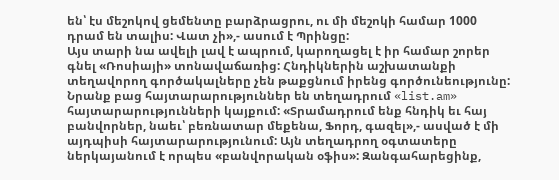են՝ էս մեշոկով ցեմենտը բարձրացրու, ու մի մեշոկի համար 1000 դրամ են տալիս: Վատ չի»,- ասում է Պրինցը:
Այս տարի նա ավելի լավ է ապրում, կարողացել է իր համար շորեր գնել «Ռոսիայի» տոնավաճառից: Հնդիկներին աշխատանքի տեղավորող գործակալները չեն թաքցնում իրենց գործունեությունը: Նրանք բաց հայտարարություններ են տեղադրում «list.am» հայտարարությունների կայքում: «Տրամադրում ենք հնդիկ եւ հայ բանվորներ, նաեւ՝ բեռնատար մեքենա, Ֆորդ, գազել»,- ասված է մի այդպիսի հայտարարությունում: Այն տեղադրող օգտատերը ներկայանում է որպես «բանվորական օֆիս»: Զանգահարեցինք,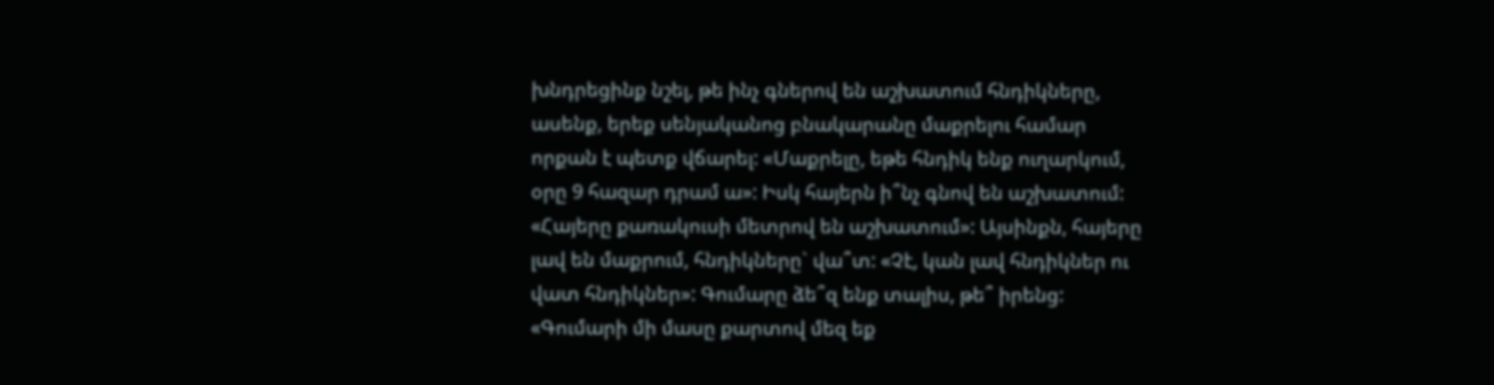խնդրեցինք նշել, թե ինչ գներով են աշխատում հնդիկները, ասենք, երեք սենյականոց բնակարանը մաքրելու համար որքան է պետք վճարել: «Մաքրելը, եթե հնդիկ ենք ուղարկում, օրը 9 հազար դրամ ա»: Իսկ հայերն ի՞նչ գնով են աշխատում: «Հայերը քառակուսի մետրով են աշխատում»: Այսինքն, հայերը լավ են մաքրում, հնդիկները` վա՞տ: «Չէ, կան լավ հնդիկներ ու վատ հնդիկներ»: Գումարը ձե՞զ ենք տալիս, թե՞ իրենց: «Գումարի մի մասը քարտով մեզ եք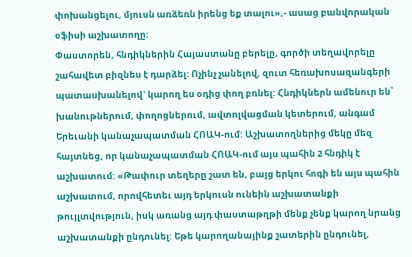փոխանցելու, մյուսն առձեռն իրենց եք տալու»,- ասաց բանվորական օֆիսի աշխատողը:
Փաստորեն, հնդիկներին Հայաստանը բերելը, գործի տեղավորելը շահավետ բիզնես է դարձել: Ոչինչ չանելով, զուտ հեռախոսազանգերի պատասխանելով` կարող ես օդից փող բռնել: Հնդիկներն ամենուր են՝ խանութներում, փողոցներում, ավտոլվացման կետերում, անգամ Երեւանի կանաչապատման ՀՈԱԿ-ում: Աշխատողներից մեկը մեզ հայտնեց, որ կանաչապատման ՀՈԱԿ-ում այս պահին 2 հնդիկ է աշխատում: «Թափուր տեղերը շատ են, բայց երկու հոգի են այս պահին աշխատում, որովհետեւ այդ երկուսն ունեին աշխատանքի թույլտվություն, իսկ առանց այդ փաստաթղթի մենք չենք կարող նրանց աշխատանքի ընդունել: Եթե կարողանայինք շատերին ընդունել,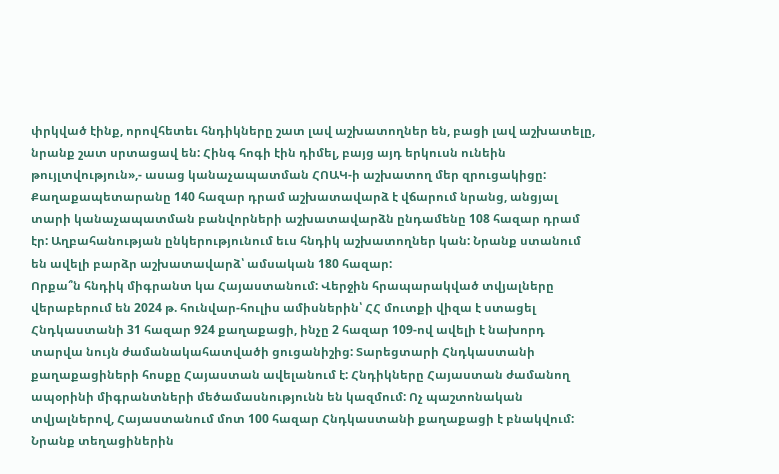փրկված էինք, որովհետեւ հնդիկները շատ լավ աշխատողներ են, բացի լավ աշխատելը, նրանք շատ սրտացավ են: Հինգ հոգի էին դիմել, բայց այդ երկուսն ունեին թույլտվություն»,- ասաց կանաչապատման ՀՈԱԿ-ի աշխատող մեր զրուցակիցը: Քաղաքապետարանը 140 հազար դրամ աշխատավարձ է վճարում նրանց, անցյալ տարի կանաչապատման բանվորների աշխատավարձն ընդամենը 108 հազար դրամ էր: Աղբահանության ընկերությունում եւս հնդիկ աշխատողներ կան: Նրանք ստանում են ավելի բարձր աշխատավարձ՝ ամսական 180 հազար:
Որքա՞ն հնդիկ միգրանտ կա Հայաստանում: Վերջին հրապարակված տվյալները վերաբերում են 2024 թ. հունվար-հուլիս ամիսներին՝ ՀՀ մուտքի վիզա է ստացել Հնդկաստանի 31 հազար 924 քաղաքացի, ինչը 2 հազար 109-ով ավելի է նախորդ տարվա նույն ժամանակահատվածի ցուցանիշից: Տարեցտարի Հնդկաստանի քաղաքացիների հոսքը Հայաստան ավելանում է: Հնդիկները Հայաստան ժամանող ապօրինի միգրանտների մեծամասնությունն են կազմում: Ոչ պաշտոնական տվյալներով, Հայաստանում մոտ 100 հազար Հնդկաստանի քաղաքացի է բնակվում: Նրանք տեղացիներին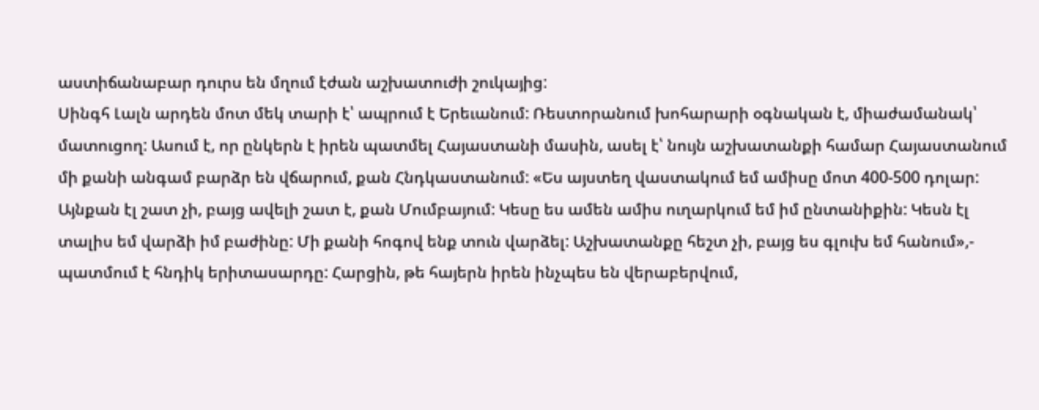աստիճանաբար դուրս են մղում էժան աշխատուժի շուկայից:
Սինգհ Լալն արդեն մոտ մեկ տարի է՝ ապրում է Երեւանում: Ռեստորանում խոհարարի օգնական է, միաժամանակ՝ մատուցող: Ասում է, որ ընկերն է իրեն պատմել Հայաստանի մասին, ասել է՝ նույն աշխատանքի համար Հայաստանում մի քանի անգամ բարձր են վճարում, քան Հնդկաստանում: «Ես այստեղ վաստակում եմ ամիսը մոտ 400-500 դոլար: Այնքան էլ շատ չի, բայց ավելի շատ է, քան Մումբայում: Կեսը ես ամեն ամիս ուղարկում եմ իմ ընտանիքին: Կեսն էլ տալիս եմ վարձի իմ բաժինը: Մի քանի հոգով ենք տուն վարձել: Աշխատանքը հեշտ չի, բայց ես գլուխ եմ հանում»,- պատմում է հնդիկ երիտասարդը: Հարցին, թե հայերն իրեն ինչպես են վերաբերվում,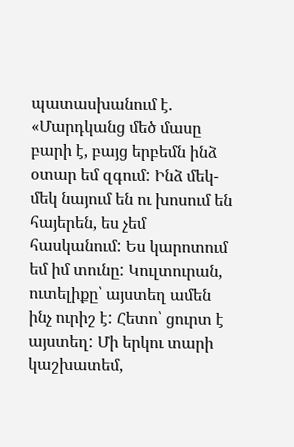պատասխանում է. «Մարդկանց մեծ մասը բարի է, բայց երբեմն ինձ օտար եմ զգում: Ինձ մեկ-մեկ նայում են ու խոսում են հայերեն, ես չեմ հասկանում: Ես կարոտում եմ իմ տունը: Կուլտուրան, ուտելիքը՝ այստեղ ամեն ինչ ուրիշ է: Հետո՝ ցուրտ է այստեղ: Մի երկու տարի կաշխատեմ,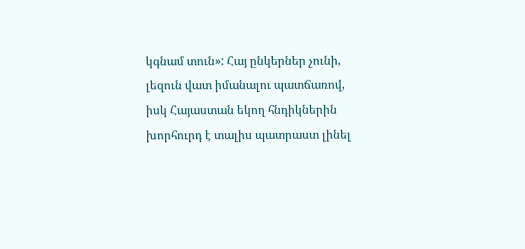կգնամ տուն»: Հայ ընկերներ չունի, լեզուն վատ իմանալու պատճառով, իսկ Հայաստան եկող հնդիկներին խորհուրդ է տալիս պատրաստ լինել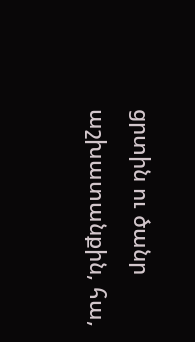ցրտին ու ծանր աշխատանքին, հա,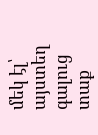մեկ էլ՝ այստեղ գալուց տաք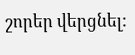շորեր վերցնել: